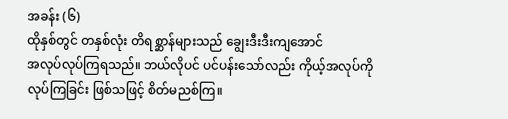အခန်း (၆)
ထိုနှစ်တွင် တနှစ်လုံး တိရစ္ဆာန်များသည် ချွေးဒီးဒီးကျအောင်
အလုပ်လုပ်ကြရသည်။ ဘယ်လိုပင် ပင်ပန်းသော်လည်း ကိုယ့်အလုပ်ကို
လုပ်ကြခြင်း ဖြစ်သဖြင့် စိတ်မညစ်ကြ။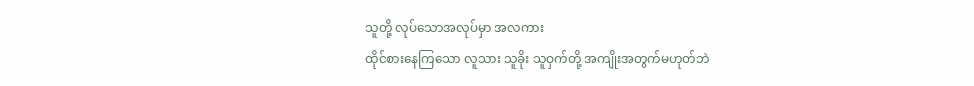သူတို့ လုပ်သောအလုပ်မှာ အလကား
ထိုင်စားနေကြသော လူသား သူခိုး သူဝှက်တို့ အကျိုးအတွက်မဟုတ်ဘဲ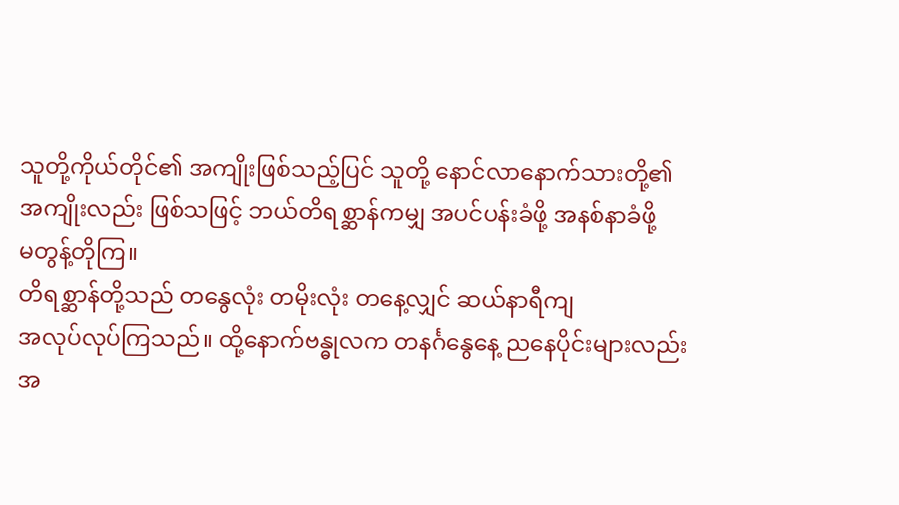သူတို့ကိုယ်တိုင်၏ အကျိုးဖြစ်သည့်ပြင် သူတို့ နောင်လာနောက်သားတို့၏
အကျိုးလည်း ဖြစ်သဖြင့် ဘယ်တိရစ္ဆာန်ကမျှ အပင်ပန်းခံဖို့ အနစ်နာခံဖို့
မတွန့်တိုကြ။
တိရစ္ဆာန်တို့သည် တနွေလုံး တမိုးလုံး တနေ့လျှင် ဆယ်နာရီကျ
အလုပ်လုပ်ကြသည်။ ထို့နောက်ဗန္ဓုလက တနင်္ဂနွေနေ့ ညနေပိုင်းများလည်း
အ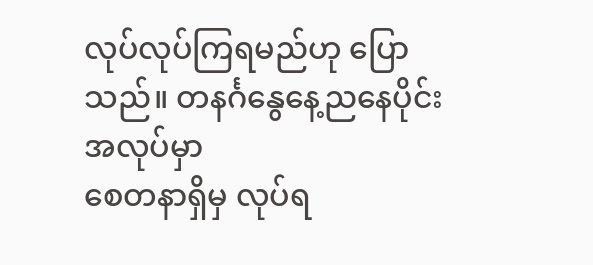လုပ်လုပ်ကြရမည်ဟု ပြောသည်။ တနင်္ဂနွေနေ့ညနေပိုင်း အလုပ်မှာ
စေတနာရှိမှ လုပ်ရ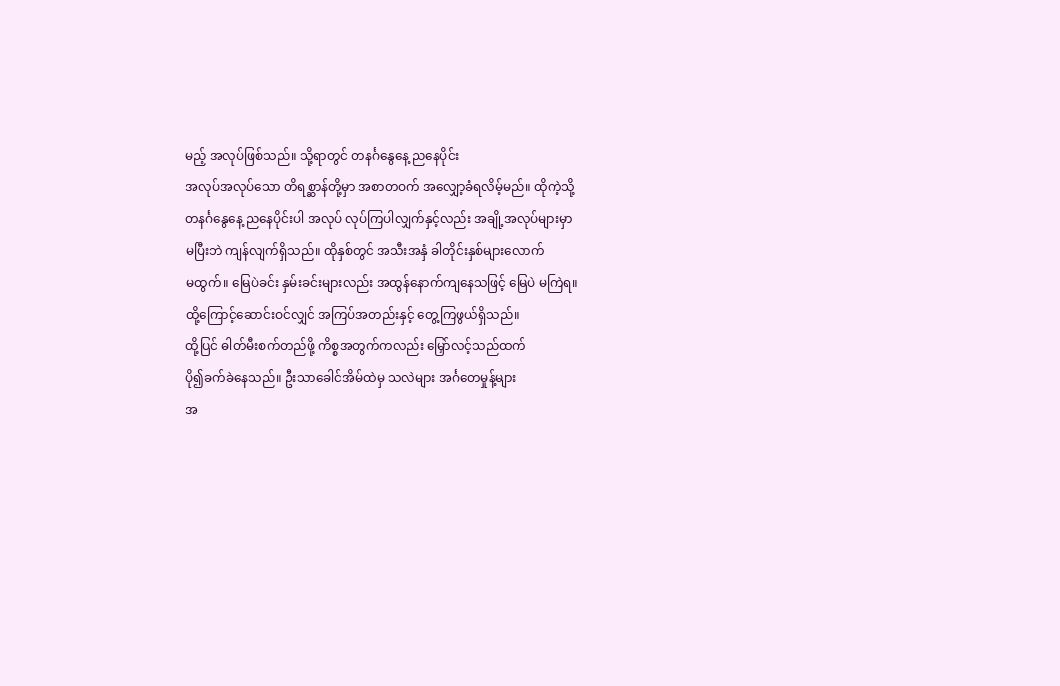မည့် အလုပ်ဖြစ်သည်။ သို့ရာတွင် တနင်္ဂနွေနေ့ ညနေပိုင်း
အလုပ်အလုပ်သော တိရစ္ဆာန်တို့မှာ အစာတဝက် အလျှော့ခံရလိမ့်မည်။ ထိုကဲ့သို့
တနင်္ဂနွေနေ့ ညနေပိုင်းပါ အလုပ် လုပ်ကြပါလျှက်နှင့်လည်း အချို့အလုပ်များမှာ
မပြီးဘဲ ကျန်လျက်ရှိသည်။ ထိုနှစ်တွင် အသီးအနှံ ခါတိုင်းနှစ်များလောက်
မထွက်။ မြေပဲခင်း နှမ်းခင်းများလည်း အထွန်နောက်ကျနေသဖြင့် မြေပဲ မကြဲရ။
ထို့ကြောင့်ဆောင်းဝင်လျှင် အကြပ်အတည်းနှင့် တွေ့ကြဖွယ်ရှိသည်။
ထို့ပြင် ဓါတ်မီးစက်တည်ဖို့ ကိစ္စအတွက်ကလည်း မြှော်လင့်သည်ထက်
ပို၍ခက်ခဲနေသည်။ ဦးသာခေါင်အိမ်ထဲမှ သလဲများ အင်္ဂတေမှုန့်များ
အ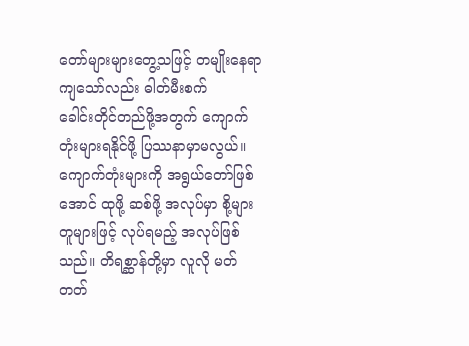တော်များများတွေ့သဖြင့် တမျိုးနေရာကျသော်လည်း ဓါတ်မီးစက်
ခေါင်းတိုင်တည်ဖို့အတွက် ကျောက်တုံးများရနိုင်ဖို့ ပြဿနာမှာမလွယ်။
ကျောက်တုံးများကို အရွယ်တော်ဖြစ်အောင် ထုဖို့ ဆစ်ဖို့ အလုပ်မှာ စို့များ
တူများဖြင့် လုပ်ရမည့် အလုပ်ဖြစ်သည်။ တိရစ္ဆာန်တို့မှာ လူလို မတ်တတ်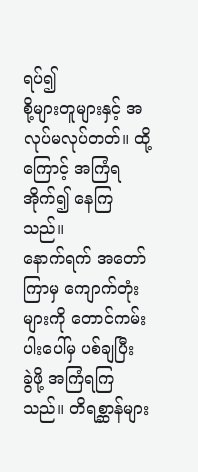ရပ်၍
စို့များတူများနှင့် အလုပ်မလုပ်တတ်။ ထို့ကြောင့် အကြံရအိုက်၍ နေကြသည်။
နောက်ရက် အတော်ကြာမှ ကျောက်တုံးများကို တောင်ကမ်းပါးပေါ်မှ ပစ်ချပြီး
ခွဲဖို့ အကြံရကြသည်။ တိရစ္ဆာန်များ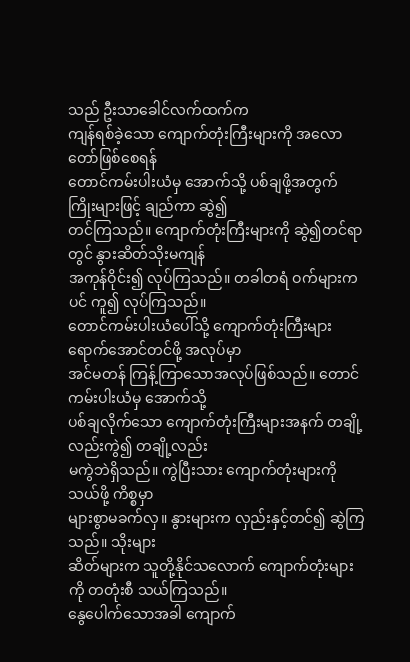သည် ဦးသာခေါင်လက်ထက်က
ကျန်ရစ်ခဲ့သော ကျောက်တုံးကြီးများကို အလောတော်ဖြစ်စေရန်
တောင်ကမ်းပါးယံမှ အောက်သို့ ပစ်ချဖို့အတွက် ကြိုးများဖြင့် ချည်ကာ ဆွဲ၍
တင်ကြသည်။ ကျောက်တုံးကြီးများကို ဆွဲ၍တင်ရာတွင် နွားဆိတ်သိုးမကျန်
အကုန်ဝိုင်း၍ လုပ်ကြသည်။ တခါတရံ ဝက်များကပင် ကူ၍ လုပ်ကြသည်။
တောင်ကမ်းပါးယံပေါ်သို့ ကျောက်တုံးကြီးများ ရောက်အောင်တင်ဖို့ အလုပ်မှာ
အင်မတန် ကြန့်ကြာသောအလုပ်ဖြစ်သည်။ တောင်ကမ်းပါးယံမှ အောက်သို့
ပစ်ချလိုက်သော ကျောက်တုံးကြီးများအနက် တချို့လည်းကွဲ၍ တချို့လည်း
မကွဲဘဲရှိသည်။ ကွဲပြီးသား ကျောက်တုံးများကို သယ်ဖို့ ကိစ္စမှာ
များစွာမခက်လှ။ နွားများက လှည်းနှင့်တင်၍ ဆွဲကြသည်။ သိုးများ
ဆိတ်များက သူတို့နိုင်သလောက် ကျောက်တုံးများကို တတုံးစီ သယ်ကြသည်။
နွေပေါက်သောအခါ ကျောက်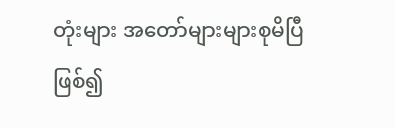တုံးများ အတော်များများစုမိပြီဖြစ်၍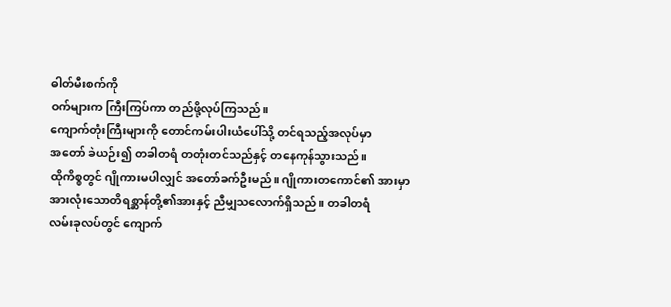ဓါတ်မီးစက်ကို
ဝက်များက ကြီးကြပ်ကာ တည်ဖို့လုပ်ကြသည်။
ကျောက်တုံးကြီးများကို တောင်ကမ်းပါးယံပေါ်သို့ တင်ရသည့်အလုပ်မှာ
အတော် ခဲယဉ်း၍ တခါတရံ တတုံးတင်သည်နှင့် တနေကုန်သွားသည်။
ထိုကိစ္စတွင် ဂျိုကားမပါလျှင် အတော်ခက်ဦးမည်။ ဂျိုကားတကောင်၏ အားမှာ
အားလုံးသောတိရစ္ဆာန်တို့၏အားနှင့် ညီမျှသလောက်ရှိသည်။ တခါတရံ
လမ်းခုလပ်တွင် ကျောက်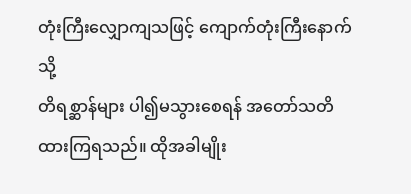တုံးကြီးလျှောကျသဖြင့် ကျောက်တုံးကြီးနောက်သို့
တိရစ္ဆာန်များ ပါ၍မသွားစေရန် အတော်သတိထားကြရသည်။ ထိုအခါမျိုး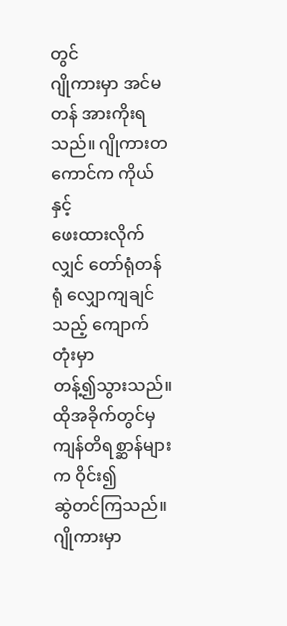တွင်
ဂျိုကားမှာ အင်မတန် အားကိုးရသည်။ ဂျိုကားတကောင်က ကိုယ်နှင့်
ဖေးထားလိုက်လျှင် တော်ရုံတန်ရုံ လျှောကျချင်သည့် ကျောက်တုံးမှာ
တန့်၍သွားသည်။ ထိုအခိုက်တွင်မှ ကျန်တိရစ္ဆာန်များက ဝိုင်း၍
ဆွဲတင်ကြသည်။ ဂျိုကားမှာ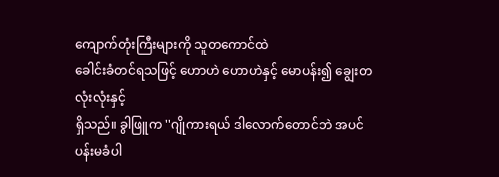ကျောက်တုံးကြီးများကို သူတကောင်ထဲ
ခေါင်းခံတင်ရသဖြင့် ဟောဟဲ ဟောဟဲနှင့် မောပန်း၍ ချွေးတလုံးလုံးနှင့်
ရှိသည်။ ခွါဖြူက ''ဂျိုကားရယ် ဒါလောက်တောင်ဘဲ အပင်ပန်းမခံပါ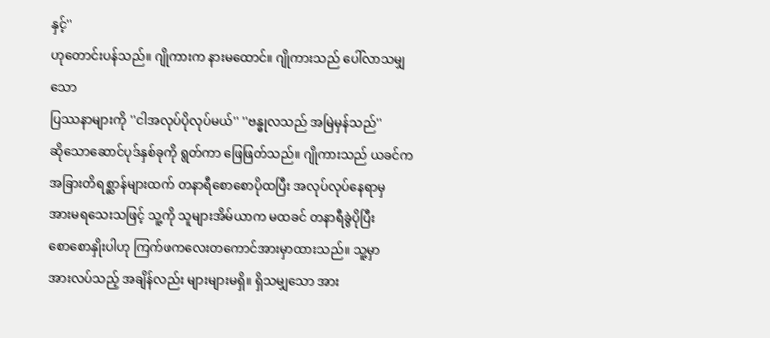နှင့်''
ဟုတောင်းပန်သည်။ ဂျိုကားက နားမထောင်။ ဂျိုကားသည် ပေါ်လာသမျှသော
ပြဿနာများကို ''ငါအလုပ်ပိုလုပ်မယ်'' ''ဗန္ဓုလသည် အမြဲမှန်သည်''
ဆိုသောဆောင်ပုဒ်နှစ်ခုကို ရွတ်ကာ ဖြေဖြတ်သည်။ ဂျိုကားသည် ယခင်က
အခြားတိရစ္ဆာန်များထက် တနာရီစောစောပိုထပြီး အလုပ်လုပ်နေရာမှ
အားမရသေးသဖြင့် သူ့ကို သူများအိမ်ယာက မထခင် တနာရီခွဲပိုပြီး
စောစောနှိုးပါဟု ကြက်ဖကလေးတကောင်အားမှာထားသည်။ သူ့မှာ
အားလပ်သည့် အချိန်လည်း များများမရှိ။ ရှိသမျှသော အား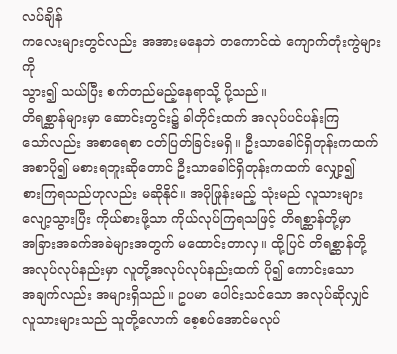လပ်ချိန်
ကလေးများတွင်လည်း အအားမနေဘဲ တကောင်ထဲ ကျောက်တုံးကွဲများကို
သွား၍ သယ်ပြီး စက်တည်မည့်နေရာသို့ ပို့သည်။
တိရစ္ဆာန်များမှာ ဆောင်းတွင်း၌ ခါတိုင်းထက် အလုပ်ပင်ပန်းကြ
သော်လည်း အစာရေစာ ငတ်ပြတ်ခြင်းမရှိ။ ဦးသာခေါင်ရှိတုန်းကထက်
အစာပို၍ မစားရဘူးဆိုတောင် ဦးသာခေါင်ရှိတုန်းကထက် လျှော့၍
စားကြရသည်ဟုလည်း မဆိုနိုင်။ အပိုဖြုန်းမည့် သုံးမည် လူသားများ
လျော့သွားပြီး ကိုယ်စားဖို့သာ ကိုယ်လုပ်ကြရသဖြင့် တိရစ္ဆာန်တို့မှာ
အခြားအခက်အခဲများအတွက် မထောင်းတာလှ။ ထို့ပြင် တိရစ္ဆာန်တို့
အလုပ်လုပ်နည်းမှာ လူတို့အလုပ်လုပ်နည်းထက် ပို၍ ကောင်းသော
အချက်လည်း အများရှိသည်။ ဥပမာ ပေါင်းသင်သော အလုပ်ဆိုလျှင်
လူသားများသည် သူတို့လောက် စေ့စပ်အောင်မလုပ်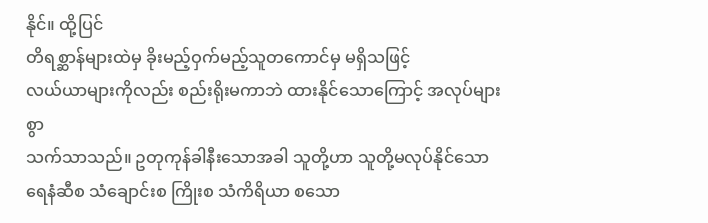နိုင်။ ထို့ပြင်
တိရစ္ဆာန်များထဲမှ ခိုးမည့်ဝှက်မည့်သူတကောင်မှ မရှိသဖြင့်
လယ်ယာများကိုလည်း စည်းရိုးမကာဘဲ ထားနိုင်သောကြောင့် အလုပ်များစွာ
သက်သာသည်။ ဥတုကုန်ခါနီးသောအခါ သူတို့ဟာ သူတို့မလုပ်နိုင်သော
ရေနံဆီစ သံချောင်းစ ကြိုးစ သံကိရိယာ စသော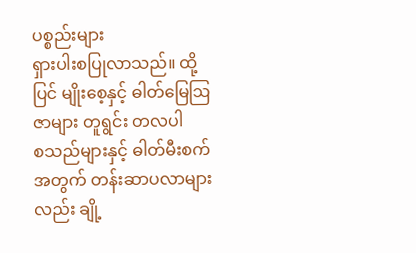ပစ္စည်းများ
ရှားပါးစပြုလာသည်။ ထို့ပြင် မျိုးစေ့နှင့် ဓါတ်မြေဩဇာများ တူရွင်း တလပါ
စသည်များနှင့် ဓါတ်မီးစက်အတွက် တန်းဆာပလာများလည်း ချို့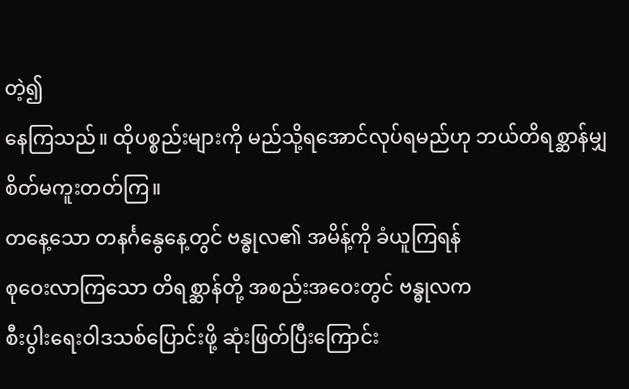တဲ့၍
နေကြသည်။ ထိုပစ္စည်းများကို မည်သို့ရအောင်လုပ်ရမည်ဟု ဘယ်တိရစ္ဆာန်မျှ
စိတ်မကူးတတ်ကြ။
တနေ့သော တနင်္ဂနွေနေ့တွင် ဗန္ဓုလ၏ အမိန့်ကို ခံယူကြရန်
စုဝေးလာကြသော တိရစ္ဆာန်တို့ အစည်းအဝေးတွင် ဗန္ဓုလက
စီးပွါးရေးဝါဒသစ်ပြောင်းဖို့ ဆုံးဖြတ်ပြီးကြောင်း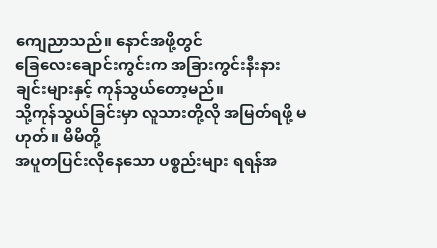ကျေညာသည်။ နောင်အဖို့တွင်
ခြေလေးချောင်းကွင်းက အခြားကွင်းနီးနားချင်းများနှင့် ကုန်သွယ်တော့မည်။
သို့ကုန်သွယ်ခြင်းမှာ လူသားတို့လို အမြတ်ရဖို့ မဟုတ်။ မိမိတို့
အပူတပြင်းလိုနေသော ပစ္စည်းများ ရရန်အ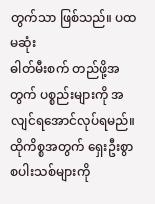တွက်သာ ဖြစ်သည်။ ပထမဆုံး
ဓါတ်မီးစက် တည်ဖို့အတွက် ပစ္စည်းများကို အလျင်ရအောင်လုပ်ရမည်။
ထိုကိစ္စအတွက် ရှေးဦးစွာ စပါးသစ်များကို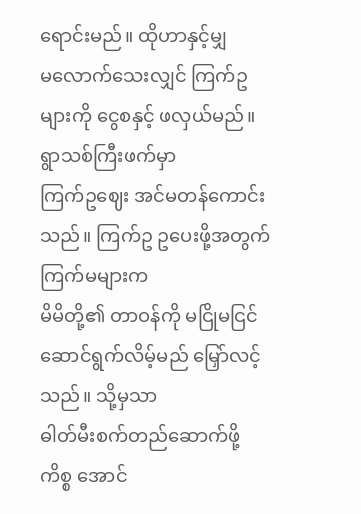ရောင်းမည်။ ထိုဟာနှင့်မျှ
မလောက်သေးလျှင် ကြက်ဥများကို ငွေစနှင့် ဖလှယ်မည်။ ရွာသစ်ကြီးဖက်မှာ
ကြက်ဥဈေး အင်မတန်ကောင်းသည်။ ကြက်ဥ ဥပေးဖို့အတွက် ကြက်မများက
မိမိတို့၏ တာဝန်ကို မငြိုမငြင် ဆောင်ရွက်လိမ့်မည် မြှော်လင့်သည်။ သို့မှသာ
ဓါတ်မီးစက်တည်ဆောက်ဖို့ ကိစ္စ အောင်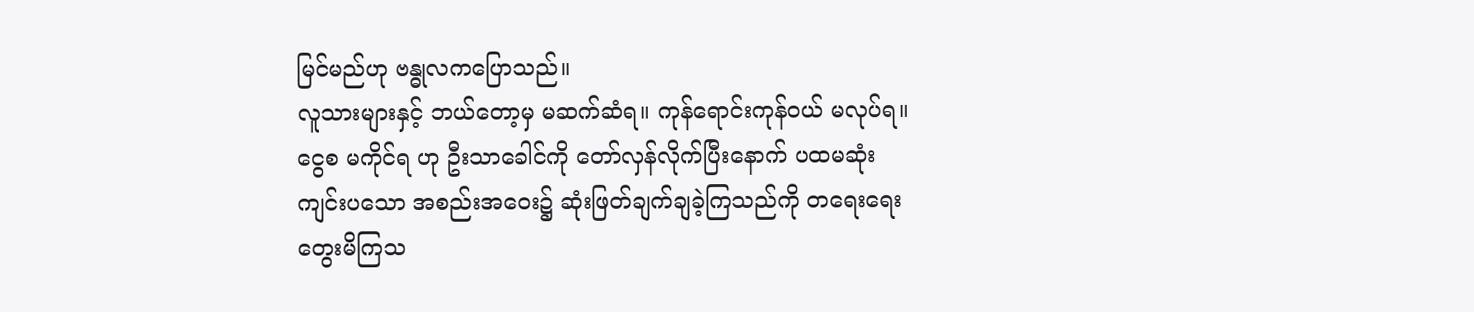မြင်မည်ဟု ဗန္ဓုလကပြောသည်။
လူသားများနှင့် ဘယ်တော့မှ မဆက်ဆံရ။ ကုန်ရောင်းကုန်ဝယ် မလုပ်ရ။
ငွေစ မကိုင်ရ ဟု ဦးသာခေါင်ကို တော်လှန်လိုက်ပြီးနောက် ပထမဆုံး
ကျင်းပသော အစည်းအဝေး၌ ဆုံးဖြတ်ချက်ချခဲ့ကြသည်ကို တရေးရေး
တွေးမိကြသ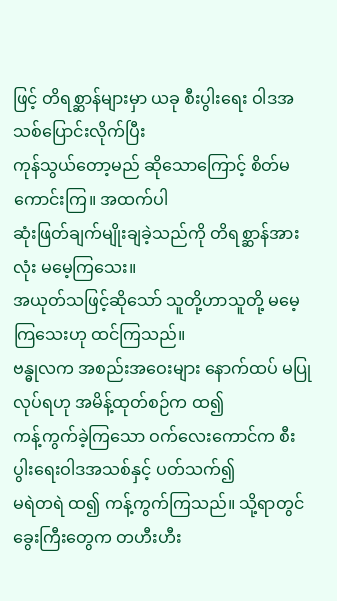ဖြင့် တိရစ္ဆာန်များမှာ ယခု စီးပွါးရေး ဝါဒအသစ်ပြောင်းလိုက်ပြီး
ကုန်သွယ်တော့မည် ဆိုသောကြောင့် စိတ်မကောင်းကြ။ အထက်ပါ
ဆုံးဖြတ်ချက်မျိုးချခဲ့သည်ကို တိရစ္ဆာန်အားလုံး မမေ့ကြသေး။
အယုတ်သဖြင့်ဆိုသော် သူတို့ဟာသူတို့ မမေ့ကြသေးဟု ထင်ကြသည်။
ဗန္ဓုလက အစည်းအဝေးများ နောက်ထပ် မပြုလုပ်ရဟု အမိန့်ထုတ်စဉ်က ထ၍
ကန့်ကွက်ခဲ့ကြသော ဝက်လေးကောင်က စီးပွါးရေးဝါဒအသစ်နှင့် ပတ်သက်၍
မရဲတရဲ ထ၍ ကန့်ကွက်ကြသည်။ သို့ရာတွင် ခွေးကြီးတွေက တဟီးဟီး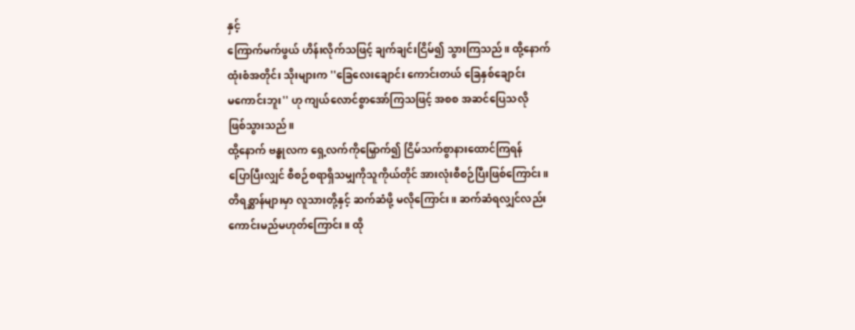နှင့်
ကြောက်မက်ဖွယ် ဟိန်းလိုက်သဖြင့် ချက်ချင်းငြိမ်၍ သွားကြသည်။ ထို့နောက်
ထုံးစံအတိုင်း သိုးများက ''ခြေလေးချောင်း ကောင်းတယ် ခြေနှစ်ချောင်း
မကောင်းဘူး'' ဟု ကျယ်လောင်စွာအော်ကြသဖြင့် အစစ အဆင်ပြေသလို
ဖြစ်သွားသည်။
ထို့နောက် ဗန္ဓုလက ရှေ့လက်ကိုမြှောက်၍ ငြိမ်သက်စွာနားထောင်ကြရန်
ပြောပြီးလျှင် စီစဉ်စရာရှိသမျှကိုသူကိုယ်တိုင် အားလုံးစီစဉ်ပြီးဖြစ်ကြောင်း။
တိရစ္ဆာန်များမှာ လူသားတို့နှင့် ဆက်ဆံဖို့ မလိုကြောင်း။ ဆက်ဆံရလျှင်လည်း
ကောင်းမည်မဟုတ်ကြောင်း။ ထို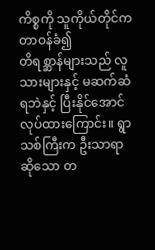ကိစ္စကို သူကိုယ်တိုင်က တာဝန်ခံ၍
တိရစ္ဆာန်များသည် လူသားများနှင့် မဆက်ဆံရဘဲနှင့် ပြီးနိုင်အောင်
လုပ်ထားကြောင်း။ ရွာသစ်ကြီးက ဦးသာရာဆိုသော တ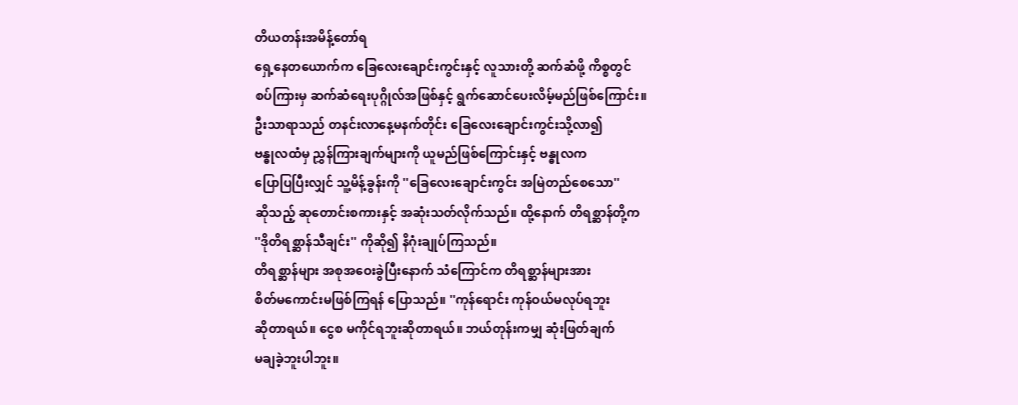တိယတန်းအမိန့်တော်ရ
ရှေ့နေတယောက်က ခြေလေးချောင်းကွင်းနှင့် လူသားတို့ ဆက်ဆံဖို့ ကိစ္စတွင်
စပ်ကြားမှ ဆက်ဆံရေးပုဂ္ဂိုလ်အဖြစ်နှင့် ရွက်ဆောင်ပေးလိမ့်မည်ဖြစ်ကြောင်း။
ဦးသာရာသည် တနင်းလာနေ့မနက်တိုင်း ခြေလေးချောင်းကွင်းသို့လာ၍
ဗန္ဓုလထံမှ ညွှန်ကြားချက်များကို ယူမည်ဖြစ်ကြောင်းနှင့် ဗန္ဓုလက
ပြောပြပြီးလျှင် သူ့မိန့်ခွန်းကို ''ခြေလေးချောင်းကွင်း အမြဲတည်စေသော''
ဆိုသည့် ဆုတောင်းစကားနှင့် အဆုံးသတ်လိုက်သည်။ ထို့နောက် တိရစ္ဆာန်တို့က
''ဒိုတိရစ္ဆာန်သီချင်း'' ကိုဆို၍ နိဂုံးချုပ်ကြသည်။
တိရစ္ဆာန်များ အစုအဝေးခွဲပြီးနောက် သံကြောင်က တိရစ္ဆာန်များအား
စိတ်မကောင်းမဖြစ်ကြရန် ပြောသည်။ ''ကုန်ရောင်း ကုန်ဝယ်မလုပ်ရဘူး
ဆိုတာရယ်။ ငွေစ မကိုင်ရဘူးဆိုတာရယ်။ ဘယ်တုန်းကမျှ ဆုံးဖြတ်ချက်
မချခဲ့ဘူးပါဘူး။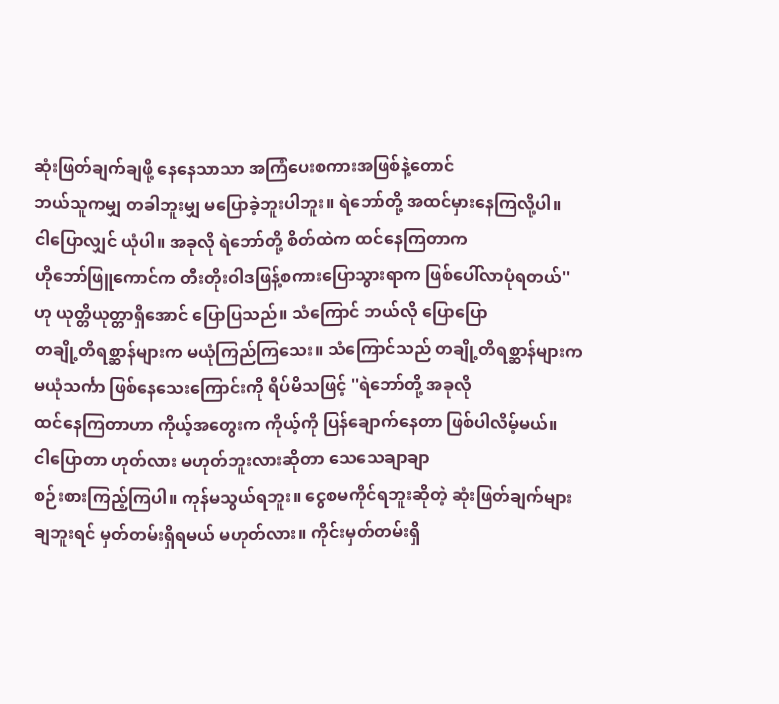ဆုံးဖြတ်ချက်ချဖို့ နေနေသာသာ အကြံပေးစကားအဖြစ်နဲ့တောင်
ဘယ်သူကမျှ တခါဘူးမျှ မပြောခဲ့ဘူးပါဘူး။ ရဲဘော်တို့ အထင်မှားနေကြလို့ပါ။
ငါပြောလျှင် ယုံပါ။ အခုလို ရဲဘော်တို့ စိတ်ထဲက ထင်နေကြတာက
ဟိုဘော်ဖြူကောင်က တီးတိုးဝါဒဖြန့်စကားပြောသွားရာက ဖြစ်ပေါ်လာပုံရတယ်''
ဟု ယုတ္တိယုတ္တာရှိအောင် ပြောပြသည်။ သံကြောင် ဘယ်လို ပြောပြော
တချို့တိရစ္ဆာန်များက မယုံကြည်ကြသေး။ သံကြောင်သည် တချို့တိရစ္ဆာန်များက
မယုံသင်္ကာ ဖြစ်နေသေးကြောင်းကို ရိပ်မိသဖြင့် ''ရဲဘော်တို့ အခုလို
ထင်နေကြတာဟာ ကိုယ့်အတွေးက ကိုယ့်ကို ပြန်ချောက်နေတာ ဖြစ်ပါလိမ့်မယ်။
ငါပြောတာ ဟုတ်လား မဟုတ်ဘူးလားဆိုတာ သေသေချာချာ
စဉ်းစားကြည့်ကြပါ။ ကုန်မသွယ်ရဘူး။ ငွေစမကိုင်ရဘူးဆိုတဲ့ ဆုံးဖြတ်ချက်များ
ချဘူးရင် မှတ်တမ်းရှိရမယ် မဟုတ်လား။ ကိုင်းမှတ်တမ်းရှိ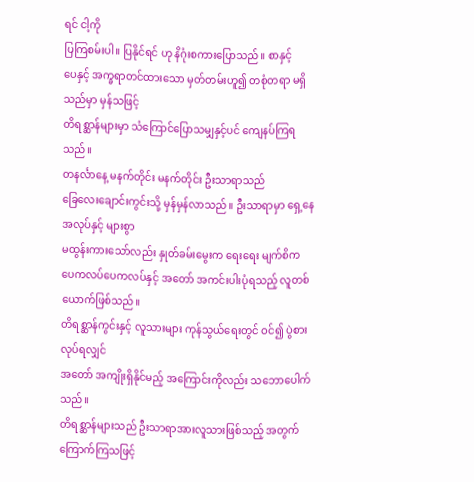ရင် ငါ့ကို
ပြကြစမ်းပါ။ ပြနိုင်ရင် ဟု နိဂုံးစကားပြောသည်။ စာနှင့်
ပေနှင့် အက္ခရာတင်ထားသော မှတ်တမ်းဟူ၍ တစုံတရာ မရှိသည်မှာ မှန်သဖြင့်
တိရစ္ဆာန်များမှာ သံကြောင်ပြောသမျှနှင့်ပင် ကျေနပ်ကြရသည်။
တနင်္လာနေ့ မနက်တိုင်း မနက်တိုင်း ဦးသာရာသည်
ခြေလေးချောင်းကွင်းသို့ မှန်မှန်လာသည်။ ဦးသာရာမှာ ရှေ့နေအလုပ်နှင့် များစွာ
မထွန်းကားသော်လည်း နှုတ်ခမ်းမွေးက ရေးရေး မျက်စိက
ပေကလပ်ပေကလပ်နှင့် အတော် အကင်းပါးပုံရသည့် လူတစ်ယောက်ဖြစ်သည်။
တိရစ္ဆာန်ကွင်းနှင့် လူသားများ ကုန်သွယ်ရေးတွင် ဝင်၍ ပွဲစားလုပ်ရလျှင်
အတော် အကျိုးရှိနိုင်မည့် အကြောင်းကိုလည်း သဘောပေါက်သည်။
တိရစ္ဆာန်များသည် ဦးသာရာအားလူသားဖြစ်သည့် အတွက် ကြောက်ကြသဖြင့်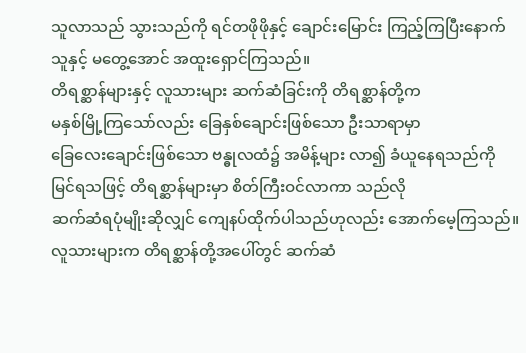သူလာသည် သွားသည်ကို ရင်တဖိုဖိုနှင့် ချောင်းမြောင်း ကြည့်ကြပြီးနောက်
သူနှင့် မတွေ့အောင် အထူးရှောင်ကြသည်။
တိရစ္ဆာန်များနှင့် လူသားများ ဆက်ဆံခြင်းကို တိရစ္ဆာန်တို့က
မနှစ်မြို့ကြသော်လည်း ခြေနှစ်ချောင်းဖြစ်သော ဦးသာရာမှာ
ခြေလေးချောင်းဖြစ်သော ဗန္ဓုလထံ၌ အမိန့်များ လာ၍ ခံယူနေရသည်ကို
မြင်ရသဖြင့် တိရစ္ဆာန်များမှာ စိတ်ကြီးဝင်လာကာ သည်လို
ဆက်ဆံရပုံမျိုးဆိုလျှင် ကျေနပ်ထိုက်ပါသည်ဟုလည်း အောက်မေ့ကြသည်။
လူသားများက တိရစ္ဆာန်တို့အပေါ်တွင် ဆက်ဆံ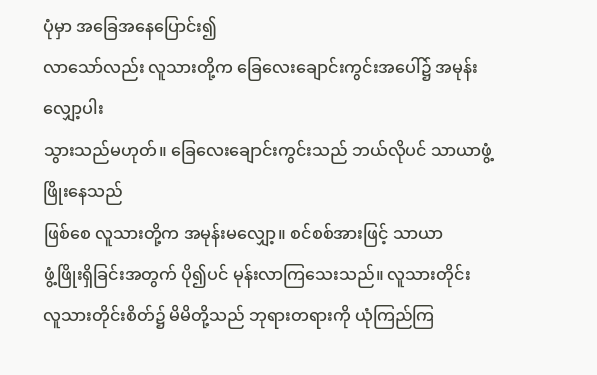ပုံမှာ အခြေအနေပြောင်း၍
လာသော်လည်း လူသားတို့က ခြေလေးချောင်းကွင်းအပေါ်၌ အမုန်းလျှော့ပါး
သွားသည်မဟုတ်။ ခြေလေးချောင်းကွင်းသည် ဘယ်လိုပင် သာယာဖွံ့ဖြိုးနေသည်
ဖြစ်စေ လူသားတို့က အမုန်းမလျှော့။ စင်စစ်အားဖြင့် သာယာ
ဖွံ့ဖြိုးရှိခြင်းအတွက် ပို၍ပင် မုန်းလာကြသေးသည်။ လူသားတိုင်း
လူသားတိုင်းစိတ်၌ မိမိတို့သည် ဘုရားတရားကို ယုံကြည်ကြ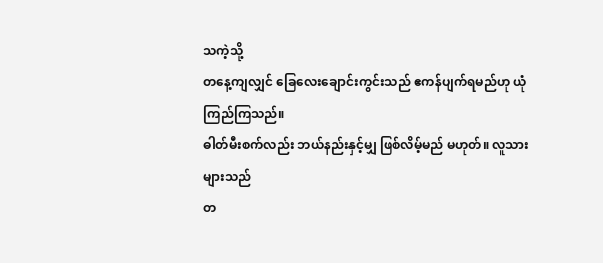သကဲ့သို့
တနေ့ကျလျှင် ခြေလေးချောင်းကွင်းသည် ဧကန်ပျက်ရမည်ဟု ယုံကြည်ကြသည်။
ဓါတ်မီးစက်လည်း ဘယ်နည်းနှင့်မျှ ဖြစ်လိမ့်မည် မဟုတ်။ လူသားများသည်
တ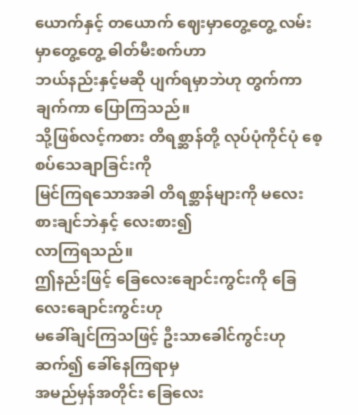ယောက်နှင့် တယောက် ဈေးမှာတွေ့တွေ့ လမ်းမှာတွေ့တွေ့ ဓါတ်မီးစက်ဟာ
ဘယ်နည်းနှင့်မဆို ပျက်ရမှာဘဲဟု တွက်ကာချက်ကာ ပြောကြသည်။
သို့ဖြစ်လင့်ကစား တိရစ္ဆာန်တို့ လုပ်ပုံကိုင်ပုံ စေ့စပ်သေချာခြင်းကို
မြင်ကြရသောအခါ တိရစ္ဆာန်များကို မလေးစားချင်ဘဲနှင့် လေးစား၍
လာကြရသည်။
ဤနည်းဖြင့် ခြေလေးချောင်းကွင်းကို ခြေလေးချောင်းကွင်းဟု
မခေါ်ချင်ကြသဖြင့် ဦးသာခေါင်ကွင်းဟု ဆက်၍ ခေါ်နေကြရာမှ
အမည်မှန်အတိုင်း ခြေလေး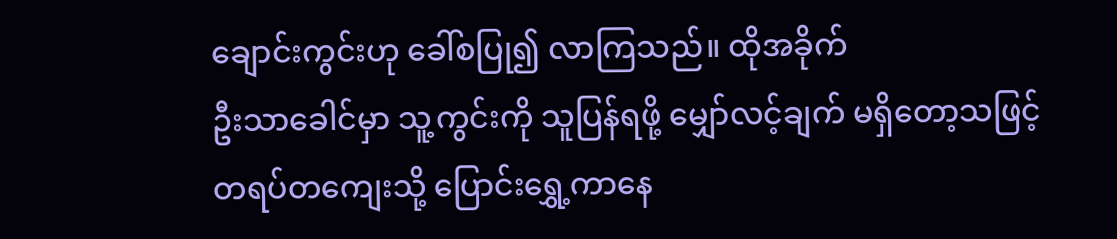ချောင်းကွင်းဟု ခေါ်စပြု၍ လာကြသည်။ ထိုအခိုက်
ဦးသာခေါင်မှာ သူ့ကွင်းကို သူပြန်ရဖို့ မျှော်လင့်ချက် မရှိတော့သဖြင့်
တရပ်တကျေးသို့ ပြောင်းရွှေ့ကာနေ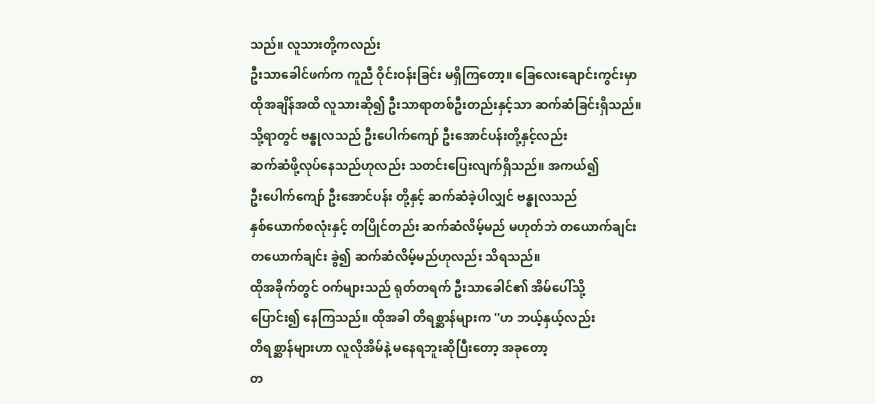သည်။ လူသားတို့ကလည်း
ဦးသာခေါင်ဖက်က ကူညီ ဝိုင်းဝန်းခြင်း မရှိကြတော့။ ခြေလေးချောင်းကွင်းမှာ
ထိုအချိန်အထိ လူသားဆို၍ ဦးသာရာတစ်ဦးတည်းနှင့်သာ ဆက်ဆံခြင်းရှိသည်။
သို့ရာတွင် ဗန္ဓုလသည် ဦးပေါက်ကျော် ဦးအောင်ပန်းတို့နှင့်လည်း
ဆက်ဆံဖို့လုပ်နေသည်ဟုလည်း သတင်းပြေးလျက်ရှိသည်။ အကယ်၍
ဦးပေါက်ကျော် ဦးအောင်ပန်း တို့နှင့် ဆက်ဆံခဲ့ပါလျှင် ဗန္ဓုလသည်
နှစ်ယောက်စလုံးနှင့် တပြိုင်တည်း ဆက်ဆံလိမ့်မည် မဟုတ်ဘဲ တယောက်ချင်း
တယောက်ချင်း ခွဲ၍ ဆက်ဆံလိမ့်မည်ဟုလည်း သိရသည်။
ထိုအခိုက်တွင် ဝက်များသည် ရုတ်တရက် ဦးသာခေါင်၏ အိမ်ပေါ်သို့
ပြောင်း၍ နေကြသည်။ ထိုအခါ တိရစ္ဆာန်များက ''ဟ ဘယ့်နှယ့်လည်း
တိရစ္ဆာန်များဟာ လူလိုအိမ်နဲ့ မနေရဘူးဆိုပြီးတော့ အခုတော့
တ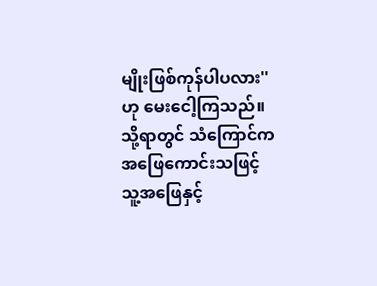မျိုးဖြစ်ကုန်ပါပလား'' ဟု မေးငေါ့ကြသည်။ သို့ရာတွင် သံကြောင်က
အဖြေကောင်းသဖြင့် သူ့အဖြေနှင့်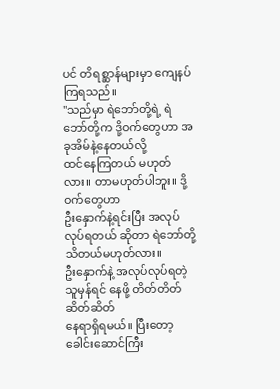ပင် တိရစ္ဆာန်များမှာ ကျေနပ်ကြရသည်။
''သည်မှာ ရဲဘော်တို့ရဲ့ ရဲဘော်တို့က ဒို့ဝက်တွေဟာ အခုအိမ်နဲ့နေတယ်လို့
ထင်နေကြတယ် မဟုတ်လား။ တာမဟုတ်ပါဘူး။ ဒို့ဝက်တွေဟာ
ဦးနှောက်နဲ့ရင်းပြီး အလုပ်လုပ်ရတယ် ဆိုတာ ရဲဘော်တို့ သိတယ်မဟုတ်လား။
ဦးနှောက်နဲ့ အလုပ်လုပ်ရတဲ့သူမှန်ရင် နေဖို့ တိတ်တိတ်ဆိတ်ဆိတ်
နေရာရှိရမယ်။ ပြီးတော့ ခေါင်းဆောင်ကြီး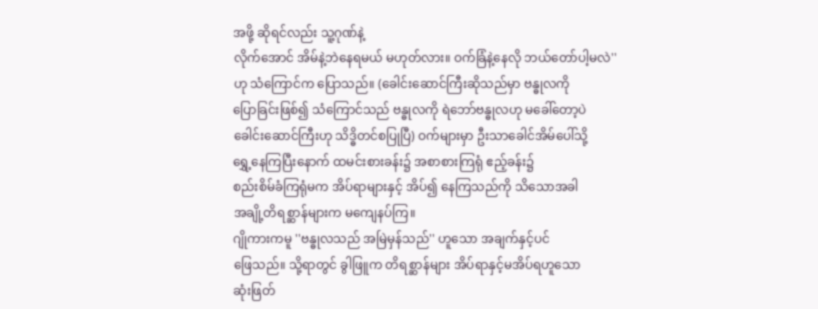အဖို့ ဆိုရင်လည်း သူ့ဂုဏ်နဲ့
လိုက်အောင် အိမ်နဲ့ဘဲနေရမယ် မဟုတ်လား။ ဝက်ခြံနဲ့နေလို ဘယ်တော်ပါ့မလဲ''
ဟု သံကြောင်က ပြောသည်။ (ခေါင်းဆောင်ကြီးဆိုသည်မှာ ဗန္ဓုလကို
ပြောခြင်းဖြစ်၍ သံကြောင်သည် ဗန္ဓုလကို ရဲဘော်ဗန္ဓုလဟု မခေါ်တော့ပဲ
ခေါင်းဆောင်ကြီးဟု သိဒ္ဓိတင်စပြုပြီ) ဝက်များမှာ ဦးသာခေါင်အိမ်ပေါ်သို့
ရွှေ့နေကြပြီးနောက် ထမင်းစားခန်း၌ အစာစားကြရုံ ဧည့်ခန်း၌
စည်းစိမ်ခံကြရုံမက အိပ်ရာများနှင့် အိပ်၍ နေကြသည်ကို သိသောအခါ
အချို့တိရစ္ဆာန်များက မကျေနပ်ကြ။
ဂျိုကားကမူ ''ဗန္ဓုလသည် အမြဲမှန်သည်'' ဟူသော အချက်နှင့်ပင်
ဖြေသည်။ သို့ရာတွင် ခွါဖြူက တိရစ္ဆာန်များ အိပ်ရာနှင့်မအိပ်ရဟူသော
ဆုံးဖြတ်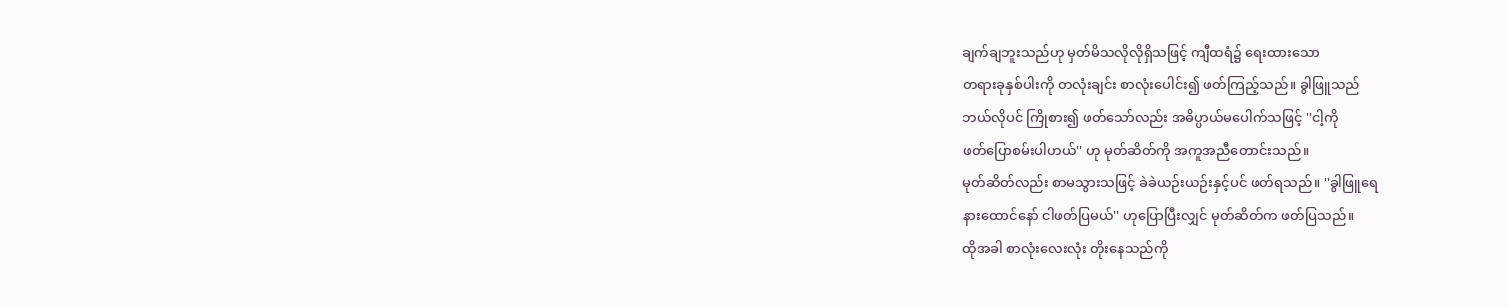ချက်ချဘူးသည်ဟု မှတ်မိသလိုလိုရှိသဖြင့် ကျီထရံ၌ ရေးထားသော
တရားခုနှစ်ပါးကို တလုံးချင်း စာလုံးပေါင်း၍ ဖတ်ကြည့်သည်။ ခွါဖြူသည်
ဘယ်လိုပင် ကြိုစား၍ ဖတ်သော်လည်း အဓိပ္ပာယ်မပေါက်သဖြင့် ''ငါ့ကို
ဖတ်ပြောစမ်းပါဟယ်'' ဟု မုတ်ဆိတ်ကို အကူအညီတောင်းသည်။
မုတ်ဆိတ်လည်း စာမသွားသဖြင့် ခဲခဲယဉ်းယဉ်းနှင့်ပင် ဖတ်ရသည်။ ''ခွါဖြူရေ
နားထောင်နော် ငါဖတ်ပြမယ်'' ဟုပြောပြီးလျှင် မုတ်ဆိတ်က ဖတ်ပြသည်။
ထိုအခါ စာလုံးလေးလုံး တိုးနေသည်ကို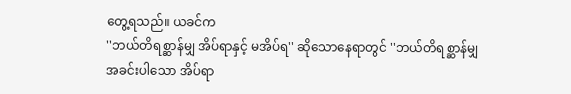တွေ့ရသည်။ ယခင်က
''ဘယ်တိရစ္ဆာန်မျှ အိပ်ရာနှင့် မအိပ်ရ'' ဆိုသောနေရာတွင် ''ဘယ်တိရစ္ဆာန်မျှ
အခင်းပါသော အိပ်ရာ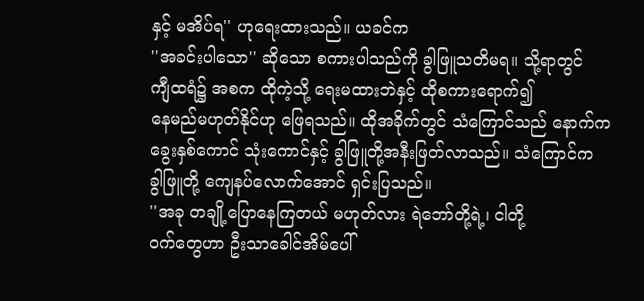နှင့် မအိပ်ရ'' ဟုရေးထားသည်။ ယခင်က
''အခင်းပါသော'' ဆိုသော စကားပါသည်ကို ခွါဖြူသတိမရ။ သို့ရာတွင်
ကျီထရံ၌ အစက ထိုကဲ့သို့ ရေးမထားဘဲနှင့် ထိုစကားရောက်၍
နေမည်မဟုတ်နိုင်ဟု ဖြေရသည်။ ထိုအခိုက်တွင် သံကြောင်သည် နောက်က
ခွေးနှစ်ကောင် သုံးကောင်နှင့် ခွါဖြူတို့အနီးဖြတ်လာသည်။ သံကြောင်က
ခွါဖြူတို့ ကျေနပ်လောက်အောင် ရှင်းပြသည်။
''အခု တချို့ပြောနေကြတယ် မဟုတ်လား ရဲဘော်တို့ရဲ့၊ ငါတို့
ဝက်တွေဟာ ဦးသာခေါင်အိမ်ပေါ်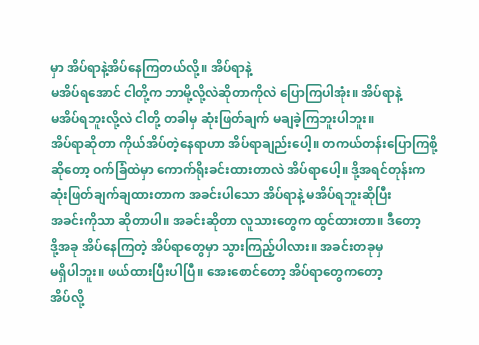မှာ အိပ်ရာနဲ့အိပ်နေကြတယ်လို့။ အိပ်ရာနဲ့
မအိပ်ရအောင် ငါတို့က ဘာမို့လို့လဲဆိုတာကိုလဲ ပြောကြပါအုံး။ အိပ်ရာနဲ့
မအိပ်ရဘူးလို့လဲ ငါတို့ တခါမှ ဆုံးဖြတ်ချက် မချခဲ့ကြဘူးပါဘူး။
အိပ်ရာဆိုတာ ကိုယ်အိပ်တဲ့နေရာဟာ အိပ်ရာချည်းပေါ့။ တကယ်တန်းပြောကြစို့
ဆိုတော့ ဝက်ခြံထဲမှာ ကောက်ရိုးခင်းထားတာလဲ အိပ်ရာပေါ့။ ဒို့အရင်တုန်းက
ဆုံးဖြတ်ချက်ချထားတာက အခင်းပါသော အိပ်ရာနဲ့ မအိပ်ရဘူးဆိုပြီး
အခင်းကိုသာ ဆိုတာပါ။ အခင်းဆိုတာ လူသားတွေက ထွင်ထားတာ။ ဒီတော့
ဒို့အခု အိပ်နေကြတဲ့ အိပ်ရာတွေမှာ သွားကြည့်ပါလား။ အခင်းတခုမှ
မရှိပါဘူး။ ဖယ်ထားပြီးပါပြီ။ အေးစောင်တော့ အိပ်ရာတွေကတော့
အိပ်လို့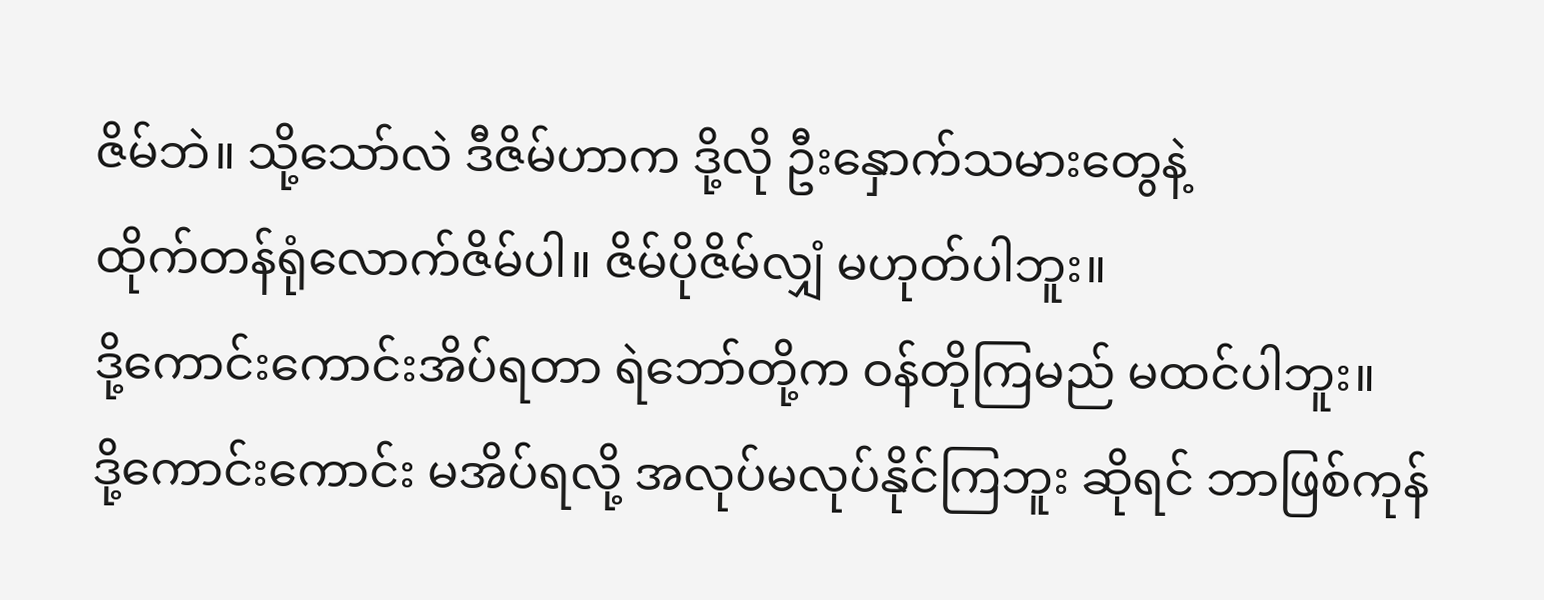ဇိမ်ဘဲ။ သို့သော်လဲ ဒီဇိမ်ဟာက ဒို့လို ဦးနှောက်သမားတွေနဲ့
ထိုက်တန်ရုံလောက်ဇိမ်ပါ။ ဇိမ်ပိုဇိမ်လျှံ မဟုတ်ပါဘူး။
ဒို့ကောင်းကောင်းအိပ်ရတာ ရဲဘော်တို့က ဝန်တိုကြမည် မထင်ပါဘူး။
ဒို့ကောင်းကောင်း မအိပ်ရလို့ အလုပ်မလုပ်နိုင်ကြဘူး ဆိုရင် ဘာဖြစ်ကုန်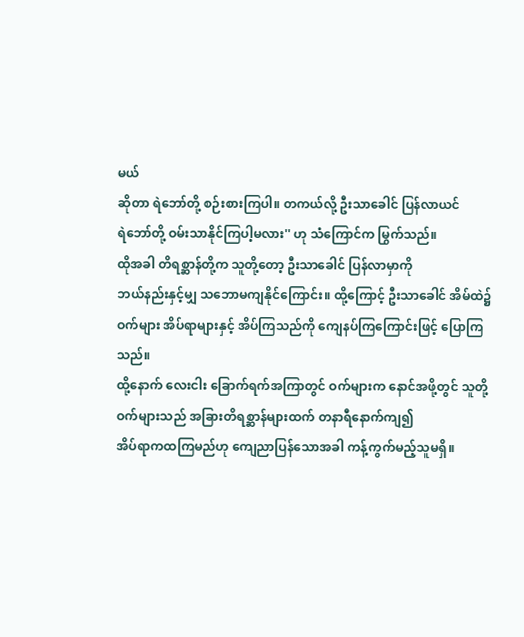မယ်
ဆိုတာ ရဲဘော်တို့ စဉ်းစားကြပါ။ တကယ်လို့ ဦးသာခေါင် ပြန်လာယင်
ရဲဘော်တို့ ဝမ်းသာနိုင်ကြပါ့မလား'' ဟု သံကြောင်က မြွက်သည်။
ထိုအခါ တိရစ္ဆာန်တို့က သူတို့တော့ ဦးသာခေါင် ပြန်လာမှာကို
ဘယ်နည်းနှင့်မျှ သဘောမကျနိုင်ကြောင်း။ ထို့ကြောင့် ဦးသာခေါင် အိမ်ထဲ၌
ဝက်များ အိပ်ရာများနှင့် အိပ်ကြသည်ကို ကျေနပ်ကြကြောင်းဖြင့် ပြောကြသည်။
ထို့နောက် လေးငါး ခြောက်ရက်အကြာတွင် ဝက်များက နောင်အဖို့တွင် သူတို့
ဝက်များသည် အခြားတိရစ္ဆာန်များထက် တနာရီနောက်ကျ၍
အိပ်ရာကထကြမည်ဟု ကျေညာပြန်သောအခါ ကန့်ကွက်မည့်သူမရှိ။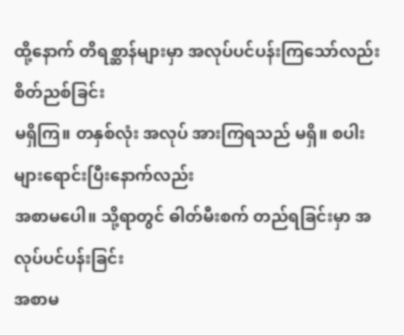ထို့နောက် တိရစ္ဆာန်များမှာ အလုပ်ပင်ပန်းကြသော်လည်း စိတ်ညစ်ခြင်း
မရှိကြ။ တနှစ်လုံး အလုပ် အားကြရသည် မရှိ။ စပါးများရောင်းပြီးနောက်လည်း
အစာမပေါ။ သို့ရာတွင် ဓါတ်မီးစက် တည်ရခြင်းမှာ အလုပ်ပင်ပန်းခြင်း
အစာမ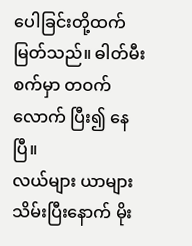ပေါခြင်းတို့ထက်မြတ်သည်။ ဓါတ်မီးစက်မှာ တဝက်လောက် ပြီး၍ နေပြီ။
လယ်များ ယာများ သိမ်းပြီးနောက် မိုး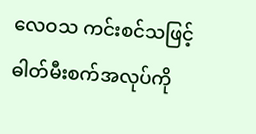လေဝသ ကင်းစင်သဖြင့်
ဓါတ်မီးစက်အလုပ်ကို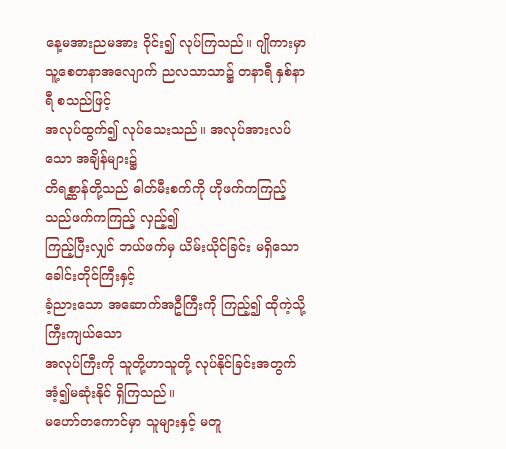နေ့မအားညမအား ဝိုင်း၍ လုပ်ကြသည်။ ဂျိုကားမှာ
သူ့စေတနာအလျောက် ညလသာသာ၌ တနာရီ နှစ်နာရီ စသည်ဖြင့်
အလုပ်ထွက်၍ လုပ်သေးသည်။ အလုပ်အားလပ်သော အချိန်များ၌
တိရစ္ဆာန်တို့သည် ဓါတ်မီးစက်ကို ဟိုဖက်ကကြည့် သည်ဖက်ကကြည့် လှည့်၍
ကြည့်ပြီးလျှင် ဘယ်ဖက်မှ ယိမ်းယိုင်ခြင်း မရှိသော ခေါင်းတိုင်ကြီးနှင့်
ခံ့ညားသော အဆောက်အဦကြီးကို ကြည့်၍ ထိုကဲ့သို့ ကြီးကျယ်သော
အလုပ်ကြီးကို သူတို့ဟာသူတို့ လုပ်နိုင်ခြင်းအတွက် အံ့၍မဆုံးနိုင် ရှိကြသည်။
မဟော်တကောင်မှာ သူများနှင့် မတူ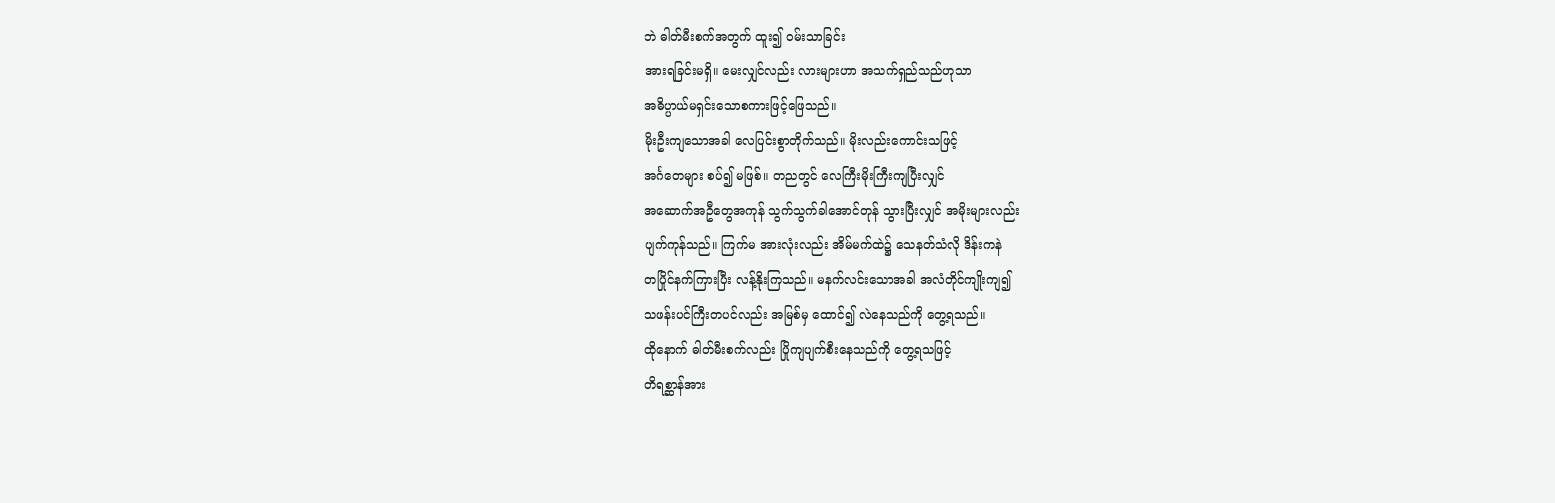ဘဲ ဓါတ်မီးစက်အတွက် ထူး၍ ဝမ်းသာခြင်း
အားရခြင်းမရှိ။ မေးလျှင်လည်း လားများဟာ အသက်ရှည်သည်ဟုသာ
အဓိပ္ပာယ်မရှင်းသောစကားဖြင့်ဖြေသည်။
မိုးဦးကျသောအခါ လေပြင်းစွာတိုက်သည်။ မိုးလည်းကောင်းသဖြင့်
အင်္ဂတေများ စပ်၍ မဖြစ်။ တညတွင် လေကြီးမိုးကြီးကျပြီးလျှင်
အဆောက်အဦတွေအကုန် သွက်သွက်ခါအောင်တုန် သွားပြီးလျှင် အမိုးများလည်း
ပျက်ကုန်သည်။ ကြက်မ အားလုံးလည်း အိမ်မက်ထဲ၌ သေနတ်သံလို ဒိန်းကနဲ
တပြိုင်နက်ကြားပြီး လန့်နိုးကြသည်။ မနက်လင်းသောအခါ အလံတိုင်ကျိုးကျ၍
သဖန်းပင်ကြီးတပင်လည်း အမြစ်မှ ထောင်၍ လဲနေသည်ကို တွေ့ရသည်။
ထိုနောက် ဓါတ်မီးစက်လည်း ပြိုကျပျက်စီးနေသည်ကို တွေ့ရသဖြင့်
တိရစ္ဆာန်အား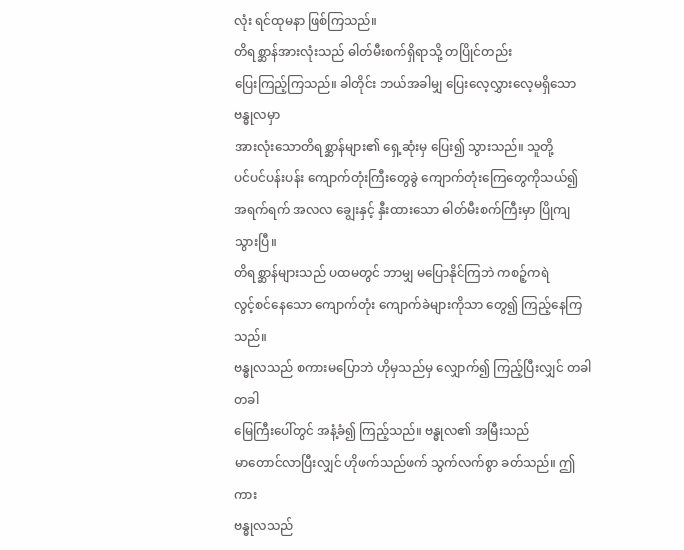လုံး ရင်ထုမနာ ဖြစ်ကြသည်။
တိရစ္ဆာန်အားလုံးသည် ဓါတ်မီးစက်ရှိရာသို့ တပြိုင်တည်း
ပြေးကြည့်ကြသည်။ ခါတိုင်း ဘယ်အခါမျှ ပြေးလေ့လွှားလေ့မရှိသော ဗန္ဓုလမှာ
အားလုံးသောတိရစ္ဆာန်များ၏ ရှေ့ဆုံးမှ ပြေး၍ သွားသည်။ သူတို့
ပင်ပင်ပန်းပန်း ကျောက်တုံးကြီးတွေခွဲ ကျောက်တုံးကြေတွေကိုသယ်၍
အရက်ရက် အလလ ချွေးနှင့် နှီးထားသော ဓါတ်မီးစက်ကြီးမှာ ပြိုကျသွားပြီ။
တိရစ္ဆာန်များသည် ပထမတွင် ဘာမျှ မပြောနိုင်ကြဘဲ ကစဉ့်ကရဲ
လွင့်စင်နေသော ကျောက်တုံး ကျောက်ခဲများကိုသာ တွေ၍ ကြည့်နေကြသည်။
ဗန္ဓုလသည် စကားမပြောဘဲ ဟိုမှသည်မှ လျှောက်၍ ကြည့်ပြီးလျှင် တခါတခါ
မြေကြီးပေါ်တွင် အနံ့ခံ၍ ကြည့်သည်။ ဗန္ဓုလ၏ အမြီးသည်
မာတောင်လာပြီးလျှင် ဟိုဖက်သည်ဖက် သွက်လက်စွာ ခတ်သည်။ ဤကား
ဗန္ဓုလသည်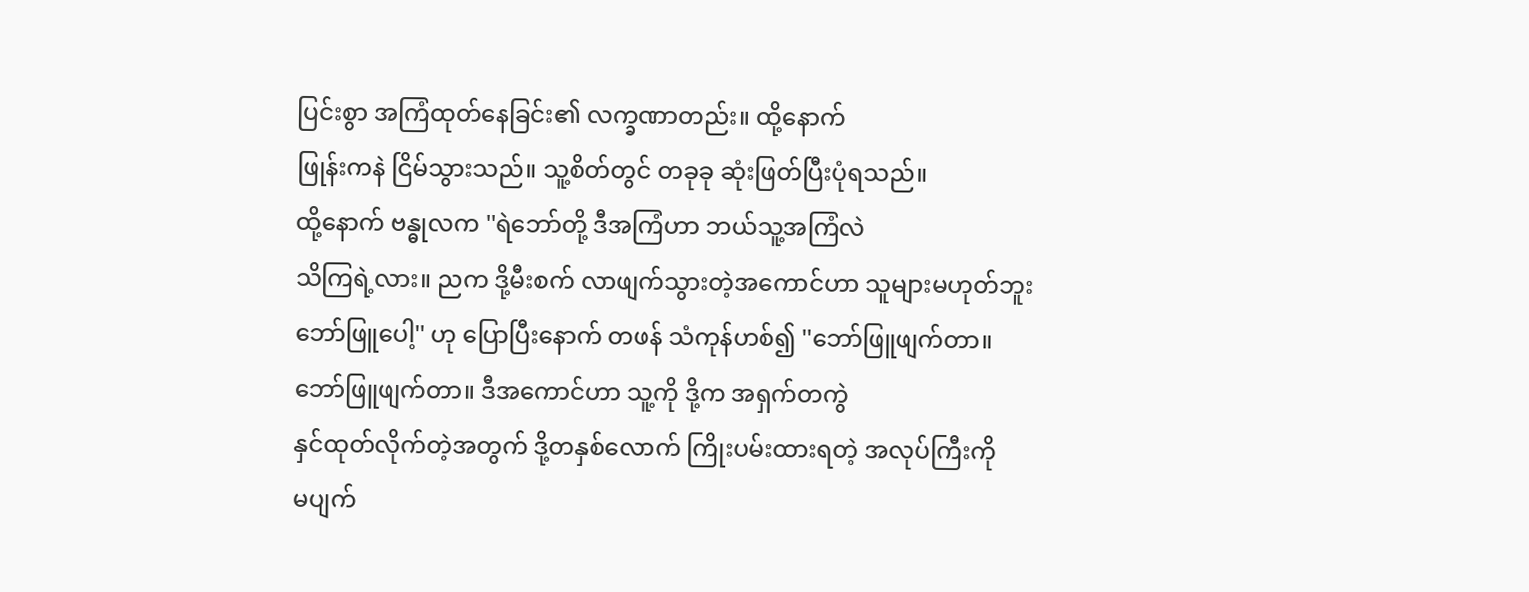ပြင်းစွာ အကြံထုတ်နေခြင်း၏ လက္ခဏာတည်း။ ထို့နောက်
ဖြုန်းကနဲ ငြိမ်သွားသည်။ သူ့စိတ်တွင် တခုခု ဆုံးဖြတ်ပြီးပုံရသည်။
ထို့နောက် ဗန္ဓုလက ''ရဲဘော်တို့ ဒီအကြံဟာ ဘယ်သူ့အကြံလဲ
သိကြရဲ့လား။ ညက ဒို့မီးစက် လာဖျက်သွားတဲ့အကောင်ဟာ သူများမဟုတ်ဘူး
ဘော်ဖြူပေါ့'' ဟု ပြောပြီးနောက် တဖန် သံကုန်ဟစ်၍ ''ဘော်ဖြူဖျက်တာ။
ဘော်ဖြူဖျက်တာ။ ဒီအကောင်ဟာ သူ့ကို ဒို့က အရှက်တကွဲ
နှင်ထုတ်လိုက်တဲ့အတွက် ဒို့တနှစ်လောက် ကြိုးပမ်းထားရတဲ့ အလုပ်ကြီးကို
မပျက်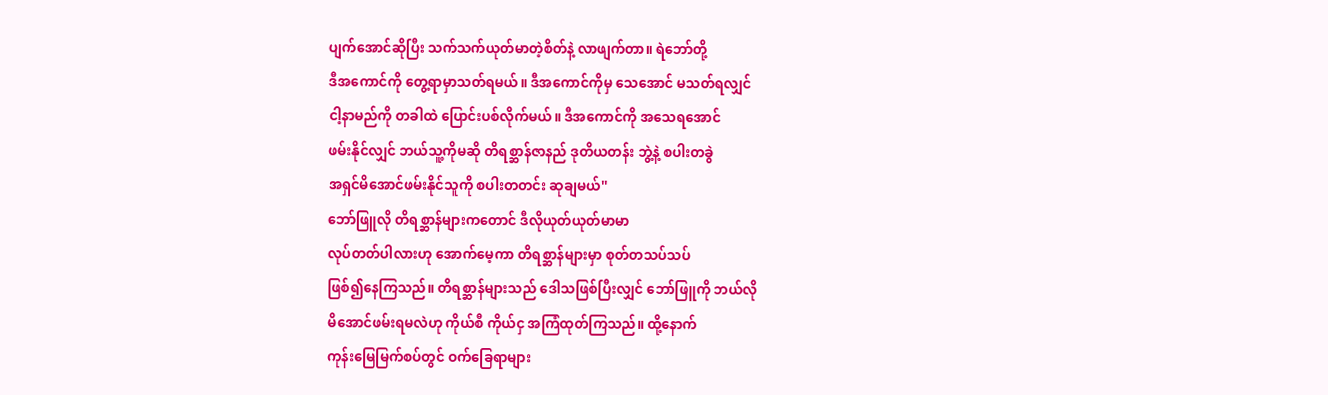ပျက်အောင်ဆိုပြီး သက်သက်ယုတ်မာတဲ့စိတ်နဲ့ လာဖျက်တာ။ ရဲဘော်တို့
ဒီအကောင်ကို တွေ့ရာမှာသတ်ရမယ်။ ဒီအကောင်ကိုမှ သေအောင် မသတ်ရလျှင်
ငါ့နာမည်ကို တခါထဲ ပြောင်းပစ်လိုက်မယ်။ ဒီအကောင်ကို အသေရအောင်
ဖမ်းနိုင်လျှင် ဘယ်သူ့ကိုမဆို တိရစ္ဆာန်ဇာနည် ဒုတိယတန်း ဘွဲ့နဲ့ စပါးတခွဲ
အရှင်မိအောင်ဖမ်းနိုင်သူကို စပါးတတင်း ဆုချမယ်''
ဘော်ဖြူလို တိရစ္ဆာန်များကတောင် ဒီလိုယုတ်ယုတ်မာမာ
လုပ်တတ်ပါလားဟု အောက်မေ့ကာ တိရစ္ဆာန်များမှာ စုတ်တသပ်သပ်
ဖြစ်၍နေကြသည်။ တိရစ္ဆာန်များသည် ဒေါသဖြစ်ပြီးလျှင် ဘော်ဖြူကို ဘယ်လို
မိအောင်ဖမ်းရမလဲဟု ကိုယ်စီ ကိုယ်ငှ အကြံထုတ်ကြသည်။ ထို့နောက်
ကုန်းမြေမြက်စပ်တွင် ဝက်ခြေရာများ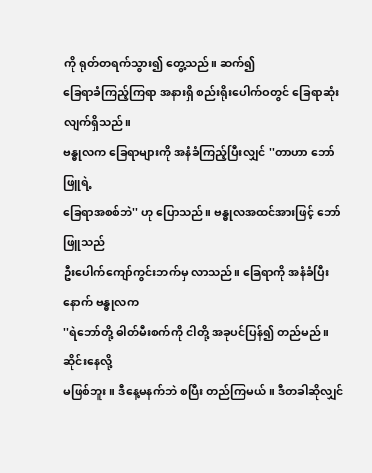ကို ရုတ်တရက်သွား၍ တွေ့သည်။ ဆက်၍
ခြေရာခံကြည့်ကြရာ အနားရှိ စည်းရိုးပေါက်ဝတွင် ခြေရာဆုံးလျက်ရှိသည်။
ဗန္ဓုလက ခြေရာများကို အနံခံကြည့်ပြီးလျှင် ''တာဟာ ဘော်ဖြူရဲ့
ခြေရာအစစ်ဘဲ'' ဟု ပြောသည်။ ဗန္ဓုလအထင်အားဖြင့် ဘော်ဖြူသည်
ဦးပေါက်ကျော်ကွင်းဘက်မှ လာသည်။ ခြေရာကို အနံခံပြီးနောက် ဗန္ဓုလက
''ရဲဘော်တို့ ဓါတ်မီးစက်ကို ငါတို့ အခုပင်ပြန်၍ တည်မည်။ ဆိုင်းနေလို့
မဖြစ်ဘူး။ ဒီနေ့မနက်ဘဲ စပြီး တည်ကြမယ်။ ဒီတခါဆိုလျှင်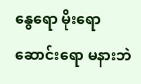နွေရော မိုးရော
ဆောင်းရော မနားဘဲ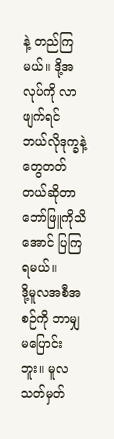နဲ့ တည်ကြမယ်။ ဒို့အလုပ်ကို လာဖျက်ရင်
ဘယ်လိုဒုက္ခနဲ့တွေတတ်တယ်ဆိုတာ ဘော်ဖြူကိုသိအောင် ပြကြရမယ်။
ဒို့မူလအစီအစဉ်ကို ဘာမျှမပြောင်းဘူး။ မူလသတ်မှတ်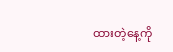ထားတဲ့နေ့ကို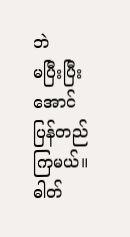ဘဲ
မပြီးပြီးအောင် ပြန်တည်ကြမယ်။ ဓါတ်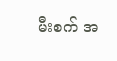မီးစက် အ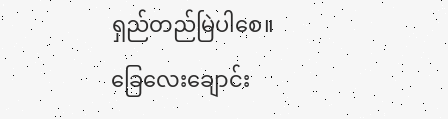ရှည်တည်မြဲပါစေ။
ခြေလေးချောင်း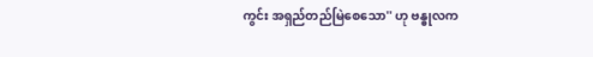ကွင်း အရှည်တည်မြဲစေသော'' ဟု ဗန္ဓုလက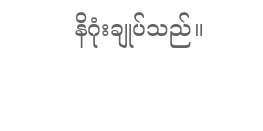နိဂုံးချုပ်သည်။